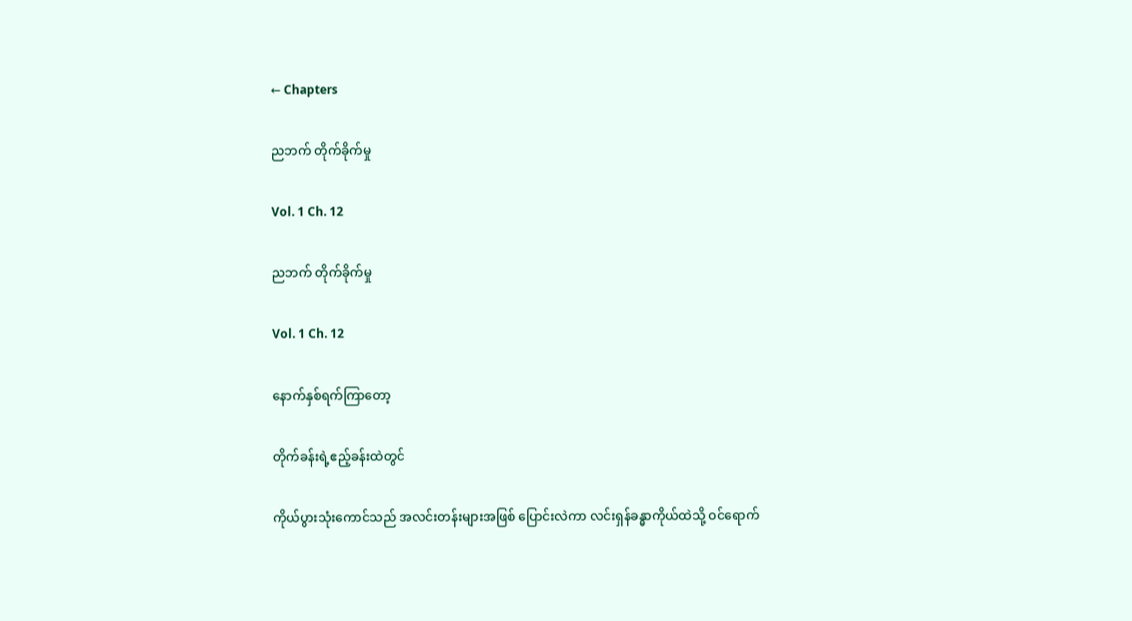← Chapters

ညဘက် တိုက်ခိုက်မှု

Vol. 1 Ch. 12

ညဘက် တိုက်ခိုက်မှု

Vol. 1 Ch. 12

နောက်နှစ်ရက်ကြာတော့

တိုက်ခန်းရဲ့ဧည့်ခန်းထဲတွင်

ကိုယ်ပွားသုံးကောင်သည် အလင်းတန်းများအဖြစ် ပြောင်းလဲကာ လင်းရှန်ခန္ဓာကိုယ်ထဲသို့ ဝင်ရောက်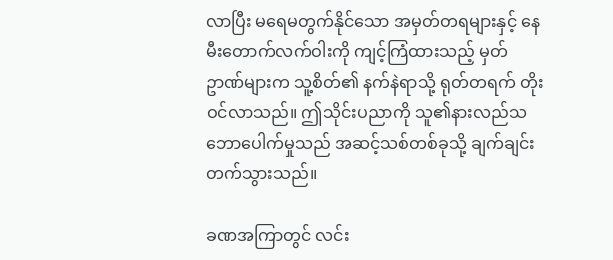လာပြီး မရေမတွက်နိုင်သော အမှတ်တရများနှင့် နေမီးတောက်လက်ဝါးကို ကျင့်ကြံထားသည့် မှတ်ဥာဏ်များက သူ့စိတ်၏ နက်နဲရာသို့ ရုတ်တရက် တိုးဝင်လာသည်။ ဤသိုင်းပညာကို သူ၏နားလည်သဘောပေါက်မှုသည် အဆင့်သစ်တစ်ခုသို့ ချက်ချင်းတက်သွားသည်။

ခဏအကြာတွင် လင်း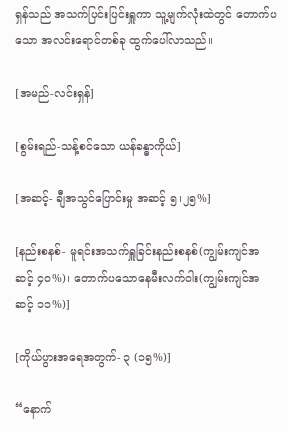ရှန်သည် အသက်ပြင်းပြင်းရှူကာ သူ့မျက်လုံးထဲတွင် တောက်ပသော အလင်းရောင်တစ်ခု ထွက်ပေါ်လာသည်။

[အမည်-လင်းရှန်]

[စွမ်းရည်-သန့်စင်သော ယန်ခန္ဓာကိုယ်]

[အဆင့်- ချီအသွင်ပြောင်းမှု အဆင့် ၅၊၂၅%]

[နည်းစနစ်- မူရင်းအသက်ရှူခြင်းနည်းစနစ်(ကျွမ်းကျင်အဆင့် ၄၀%)၊ တောက်ပသောနေမီးလက်ဝါး(ကျွမ်းကျင်အဆင့် ၁၁%)]

[ကိုယ်ပွားအရေအတွက်- ၃ (၁၅%)]

“နောက်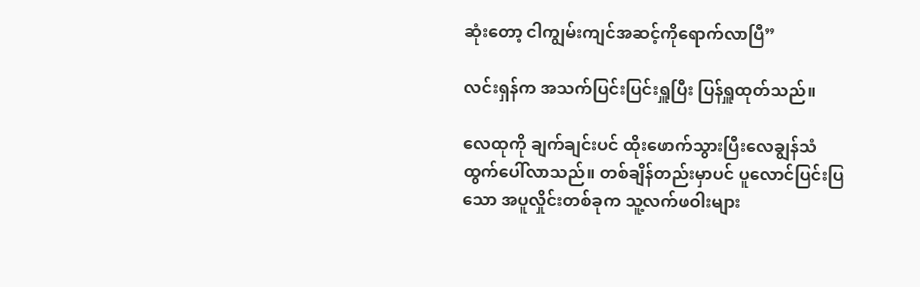ဆုံးတော့ ငါကျွမ်းကျင်အဆင့်ကိုရောက်လာပြီ”

လင်းရှန်က အသက်ပြင်းပြင်းရှူပြီး ပြန်ရှူထုတ်သည်။

လေထုကို ချက်ချင်းပင် ထိုးဖောက်သွားပြီးလေချွန်သံ ထွက်ပေါ်လာသည်။ တစ်ချိန်တည်းမှာပင် ပူလောင်ပြင်းပြသော အပူလှိုင်းတစ်ခုက သူ့လက်ဖဝါးများ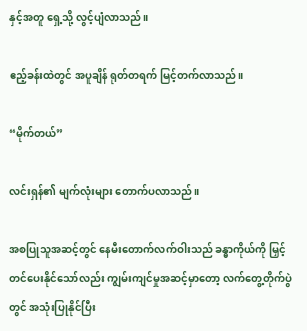နှင့်အတူ ရှေ့သို့ လွင့်ပျံလာသည်။

ဧည့်ခန်းထဲတွင် အပူချိန် ရုတ်တရက် မြင့်တက်လာသည်။

“မိုက်တယ်”

လင်းရှန်၏ မျက်လုံးများ တောက်ပလာသည်။

အစပြုသူအဆင့်တွင် နေမီးတောက်လက်ဝါးသည် ခန္ဓာကိုယ်ကို မြှင့်တင်ပေးနိုင်သော်လည်း ကျွမ်းကျင်မှုအဆင့်မှာတော့ လက်တွေ့တိုက်ပွဲတွင် အသုံးပြုနိုင်ပြီး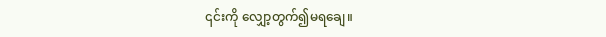၎င်းကို လျှော့တွက်၍မရချေ။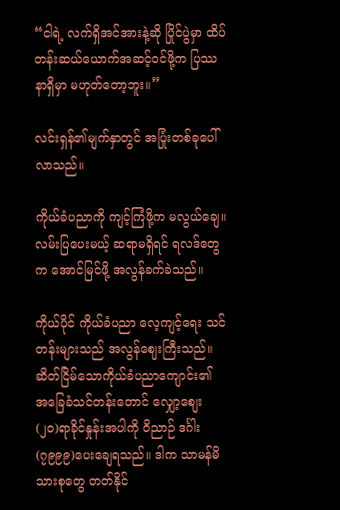“ငါရဲ့ လက်ရှိအင်အားနဲ့ဆို ပြိုင်ပွဲမှာ ထိပ်တန်းဆယ်ယောက်အဆင့်ဝင်ဖို့က ပြဿနာရှိမှာ မဟုတ်တော့ဘူး။”

လင်းရှန်၏မျက်နှာတွင် အပြုံးတစ်ခုပေါ်လာသည်။

ကိုယ်ခံပညာကို ကျင့်ကြံဖို့က မလွယ်ချေ။ လမ်းပြပေးမယ့် ဆရာမရှိရင် ရလဒ်တွေက အောင်မြင်ဖို့ အလွန်ခက်ခဲသည်။

ကိုယ်ပိုင် ကိုယ်ခံပညာ လေ့ကျင့်ရေး သင်တန်းများသည် အလွန်ဈေးကြီးသည်။ ဆိတ်ငြိမ်သောကိုယ်ခံပညာကျောင်း၏ အခြေခံသင်တန်းတောင် လျှော့စျေး (၂၀)ရာခိုင်နှုန်းအပါကို ဝိညာဉ် ဒင်္ဂါး (၇၉၉၉)ပေးချေရသည်။ ဒါက သာမန်မိသားစုတွေ တတ်နိုင်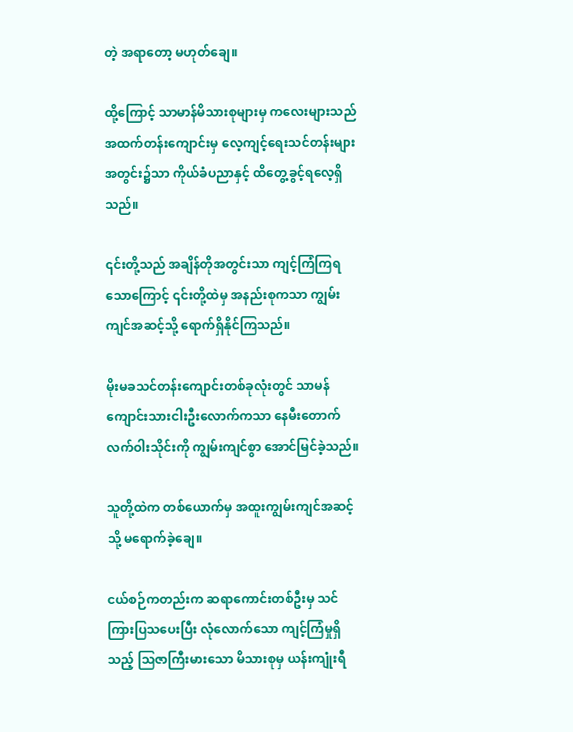တဲ့ အရာတော့ မဟုတ်ချေ။

ထို့ကြောင့် သာမာန်မိသားစုများမှ ကလေးများသည် အထက်တန်းကျောင်းမှ လေ့ကျင့်ရေးသင်တန်းများအတွင်း၌သာ ကိုယ်ခံပညာနှင့် ထိတွေ့ခွင့်ရလေ့ရှိသည်။

၎င်းတို့သည် အချိန်တိုအတွင်းသာ ကျင့်ကြံကြရသောကြောင့် ၎င်းတို့ထဲမှ အနည်းစုကသာ ကျွမ်းကျင်အဆင့်သို့ ရောက်ရှိနိုင်ကြသည်။

မိုးမခသင်တန်းကျောင်းတစ်ခုလုံးတွင် သာမန်ကျောင်းသားငါးဦးလောက်ကသာ နေမီးတောက်လက်ဝါးသိုင်းကို ကျွမ်းကျင်စွာ အောင်မြင်ခဲ့သည်။

သူတို့ထဲက တစ်ယောက်မှ အထူးကျွမ်းကျင်အဆင့်သို့ မရောက်ခဲ့ချေ။

ငယ်စဉ်ကတည်းက ဆရာကောင်းတစ်ဦးမှ သင်ကြားပြသပေးပြီး လုံလောက်သော ကျင့်ကြံမှုရှိသည့် ဩဇာကြီးမားသော မိသားစုမှ ယန်းကျုံးရီ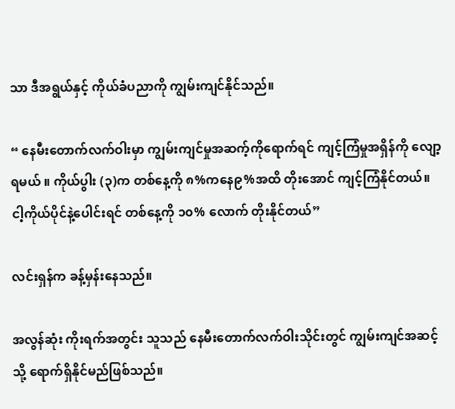သာ ဒီအရွယ်နှင့် ကိုယ်ခံပညာကို ကျွမ်းကျင်နိုင်သည်။

“ နေမီးတောက်လက်ဝါးမှာ ကျွမ်းကျင်မှုအဆက့်ကိုရောက်ရင် ကျင့်ကြံမှုအရှိန်ကို လျော့ရမယ် ။ ကိုယ်ပွါး (၃)က တစ်နေ့ကို ၈%ကနေ၉%အထိ တိုးအောင် ကျင့်ကြံနိုင်တယ်။ ငါ့ကိုယ်ပိုင်နဲ့ပေါင်းရင် တစ်နေ့ကို ၁၀% လောက် တိုးနိုင်တယ်”

လင်းရှန်က ခန့်မှန်းနေသည်။

အလွန်ဆုံး ကိုးရက်အတွင်း သူသည် နေမီးတောက်လက်ဝါးသိုင်းတွင် ကျွမ်းကျင်အဆင့်သို့ ရောက်ရှိနိုင်မည်ဖြစ်သည်။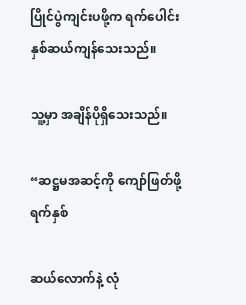ပြိုင်ပွဲကျင်းပဖို့က ရက်ပေါင်း နှစ်ဆယ်ကျန်သေးသည်။

သူ့မှာ အချိန်ပိုရှိသေးသည်။

“ဆဋ္ဌမအဆင့်ကို ကျော်ဖြတ်ဖို့ ရက်နှစ်

ဆယ်လောက်နဲ့ လုံ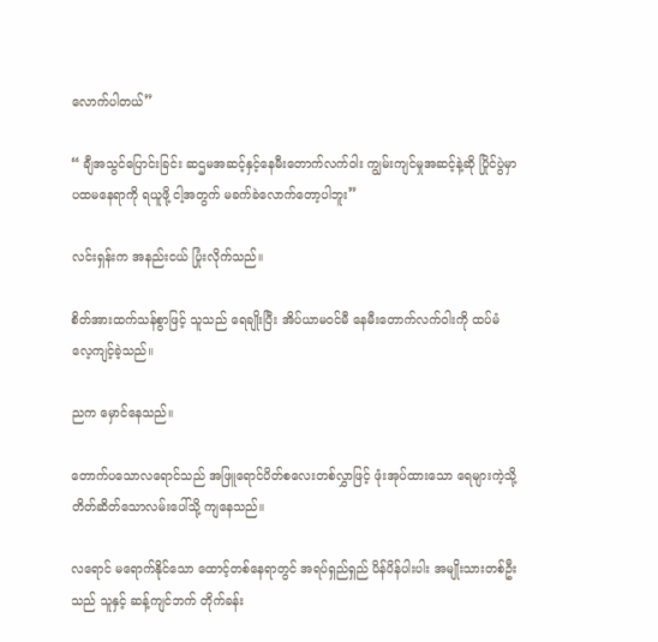လောက်ပါတယ်”

“ ချီအသွင်ပြောင်းခြင်း ဆဌမအဆင့်နှင့်နေမီးတောက်လက်ဝါး ကျွမ်းကျင်မှုအဆင့်နဲ့ဆို ပြိုင်ပွဲမှာ ပထမနေရာကို ရယူဖို့ ငါ့အတွက် မခက်ခဲလောက်တော့ပါဘူး”

လင်းရှန်းက အနည်းငယ် ပြုံးလိုက်သည်။

စိတ်အားထက်သန်စွာဖြင့် သူသည် ရေချိုးပြီး အိပ်ယာမဝင်မီ နေမီးတောက်လက်ဝါးကို ထပ်မံလေ့ကျင့်ခဲ့သည်။

ညက မှောင်နေသည်။

တောက်ပသောလရောင်သည် အဖြူရောင်ပိတ်စလေးတစ်လွှာဖြင့် ဖုံးအုပ်ထားသော ရေများကဲ့သို့ တိတ်ဆိတ်သောလမ်းပေါ်သို့ ကျနေသည်။

လရောင် မရောက်နိုင်သော ထောင့်တစ်နေရာတွင် အရပ်ရှည်ရှည် ပိန်ပိန်ပါးပါး အမျိုးသားတစ်ဦးသည် သူနှင့် ဆန့်ကျင်ဘက် တိုက်ခန်း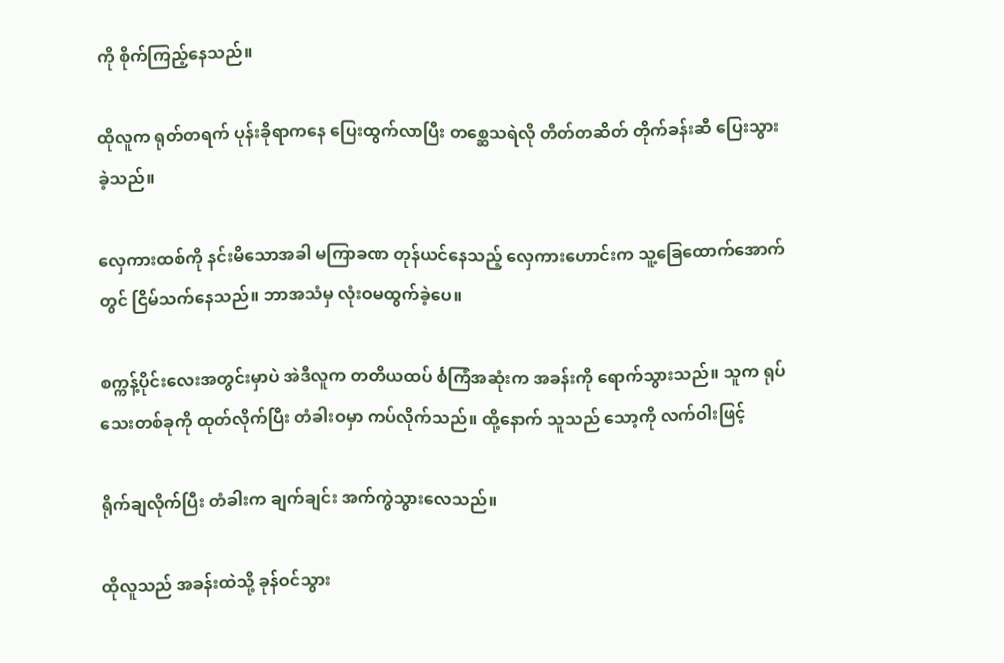ကို စိုက်ကြည့်နေသည်။

ထိုလူက ရုတ်တရက် ပုန်းခိုရာကနေ ပြေးထွက်လာပြီး တစ္ဆေသရဲလို တိတ်တဆိတ် တိုက်ခန်းဆီ ပြေးသွားခဲ့သည်။

လှေကားထစ်ကို နင်းမိသောအခါ မကြာခဏ တုန်ယင်နေသည့် လှေကားဟောင်းက သူ့ခြေထောက်အောက်တွင် ငြိမ်သက်နေသည်။ ဘာအသံမှ လုံးဝမထွက်ခဲ့ပေ။

စက္ကန့်ပိုင်းလေးအတွင်းမှာပဲ အဲဒီလူက တတိယထပ် င်္စကြံအဆုံးက အခန်းကို ရောက်သွားသည်။ သူက ရုပ်သေးတစ်ခုကို ထုတ်လိုက်ပြီး တံခါးဝမှာ ကပ်လိုက်သည်။ ထို့နောက် သူသည် သော့ကို လက်ဝါးဖြင့်

ရိုက်ချလိုက်ပြီး တံခါးက ချက်ချင်း အက်ကွဲသွားလေသည်။

ထိုလူသည် အခန်းထဲသို့ ခုန်ဝင်သွား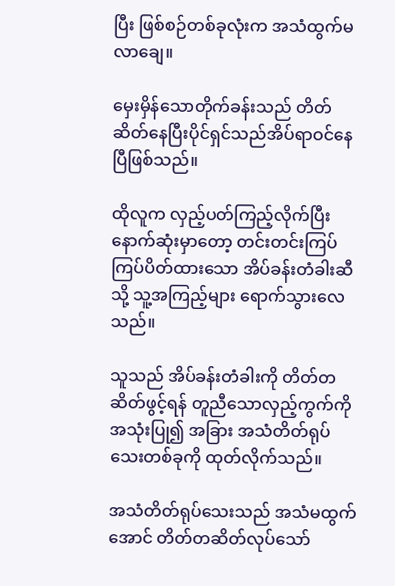ပြီး ဖြစ်စဉ်တစ်ခုလုံးက အသံထွက်မလာချေ။

မှေးမှိန်သောတိုက်ခန်းသည် တိတ်ဆိတ်နေပြီးပိုင်ရှင်သည်အိပ်ရာဝင်နေပြီဖြစ်သည်။

ထိုလူက လှည့်ပတ်ကြည့်လိုက်ပြီး နောက်ဆုံးမှာတော့ တင်းတင်းကြပ်ကြပ်ပိတ်ထားသော အိပ်ခန်းတံခါးဆီသို့ သူ့အကြည့်များ ရောက်သွားလေသည်။

သူသည် အိပ်ခန်းတံခါးကို တိတ်တဆိတ်ဖွင့်ရန် တူညီသောလှည့်ကွက်ကို အသုံးပြု၍ အခြား အသံတိတ်ရုပ်သေးတစ်ခုကို ထုတ်လိုက်သည်။

အသံတိတ်ရုပ်သေးသည် အသံမထွက်အောင် တိတ်တဆိတ်လုပ်သော်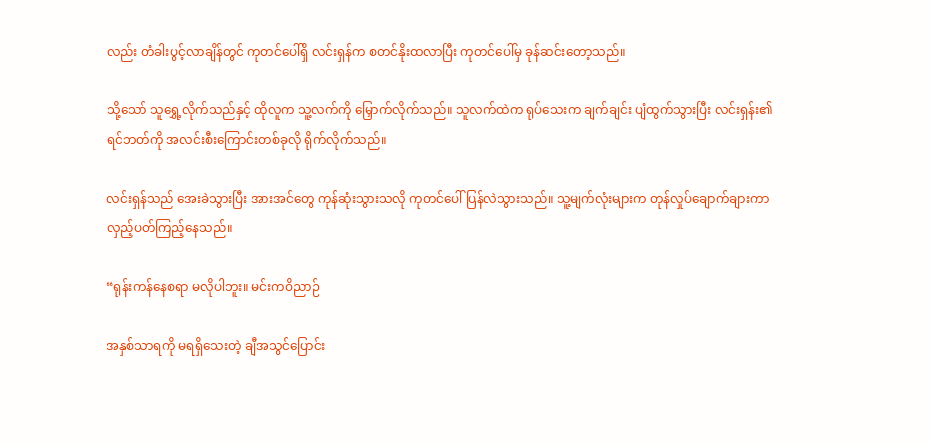လည်း တံခါးပွင့်လာချိန်တွင် ကုတင်ပေါ်ရှိ လင်းရှန်က စတင်နိုးထလာပြီး ကုတင်ပေါ်မှ ခုန်ဆင်းတော့သည်။

သို့သော် သူရွှေ့လိုက်သည်နှင့် ထိုလူက သူ့လက်ကို မြှောက်လိုက်သည်။ သူလက်ထဲက ရုပ်သေးက ချက်ချင်း ပျံထွက်သွားပြီး လင်းရှန်း၏ ရင်ဘတ်ကို အလင်းစီးကြောင်းတစ်ခုလို ရိုက်လိုက်သည်။

လင်းရှန်သည် အေးခဲသွားပြီး အားအင်တွေ ကုန်ဆုံးသွားသလို ကုတင်ပေါ် ပြန်လဲသွားသည်။ သူ့မျက်လုံးများက တုန်လှုပ်ချောက်ချားကာ လှည့်ပတ်ကြည့်နေသည်။

“ရုန်းကန်နေစရာ မလိုပါဘူး။ မင်းကဝိညာဉ်

အနှစ်သာရကို မရရှိသေးတဲ့ ချီအသွင်ပြောင်း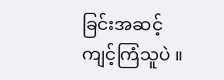ခြင်းအဆင့် ကျင့်ကြံသူပဲ ။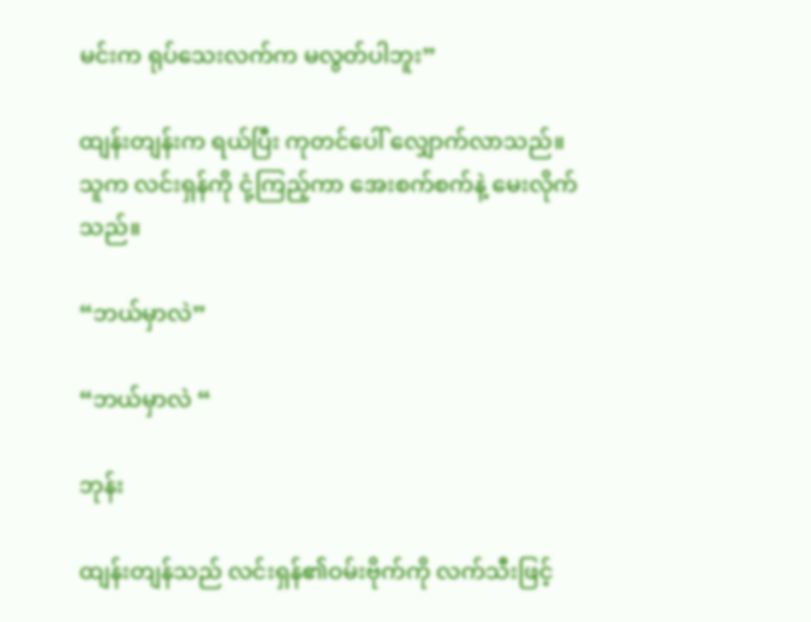မင်းက ရုပ်သေးလက်က မလွတ်ပါဘူး”

ထျန်းတျန်းက ရယ်ပြီး ကုတင်ပေါ် လျှောက်လာသည်။ သူက လင်းရှန်ကို ငုံ့ကြည့်ကာ အေးစက်စက်နဲ့ မေးလိုက်သည်။

“ဘယ်မှာလဲ”

“ဘယ်မှာလဲ “

ဘုန်း

ထျန်းတျန်သည် လင်းရှန်၏ဝမ်းဗိုက်ကို လက်သီးဖြင့်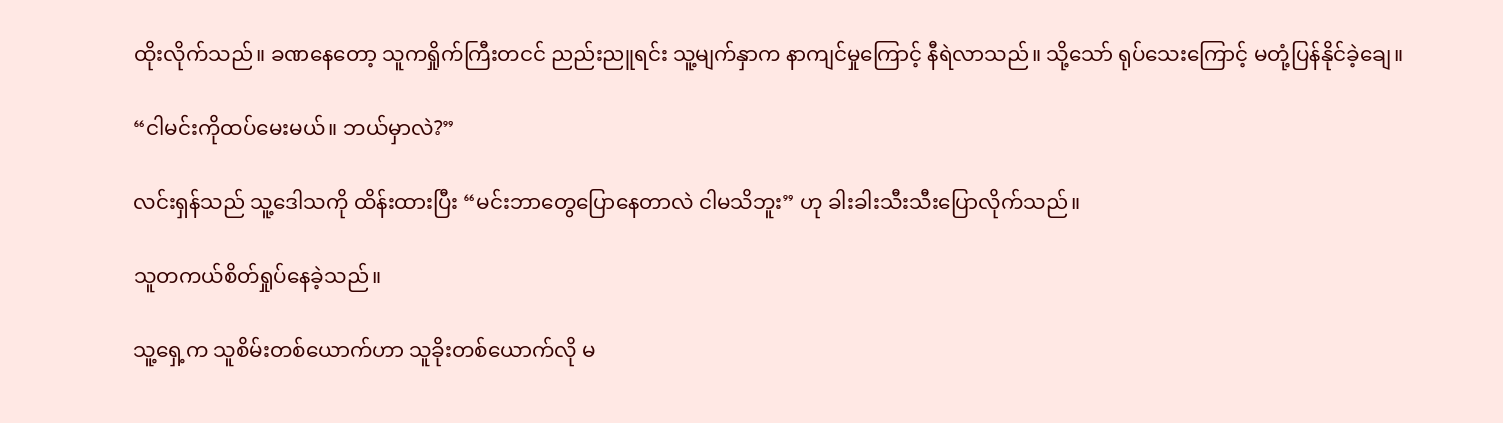ထိုးလိုက်သည်။ ခဏနေတော့ သူကရှိုက်ကြီးတငင် ညည်းညူရင်း သူ့မျက်နှာက နာကျင်မှုကြောင့် နီရဲလာသည်။ သို့သော် ရုပ်သေးကြောင့် မတုံ့ပြန်နိုင်ခဲ့ချေ။

“ငါမင်းကိုထပ်မေးမယ်။ ဘယ်မှာလဲ?”

လင်းရှန်သည် သူ့ဒေါသကို ထိန်းထားပြီး “မင်းဘာတွေပြောနေတာလဲ ငါမသိဘူး” ဟု ခါးခါးသီးသီးပြောလိုက်သည်။

သူတကယ်စိတ်ရှုပ်နေခဲ့သည်။

သူ့ရှေ့က သူစိမ်းတစ်ယောက်ဟာ သူခိုးတစ်ယောက်လို မ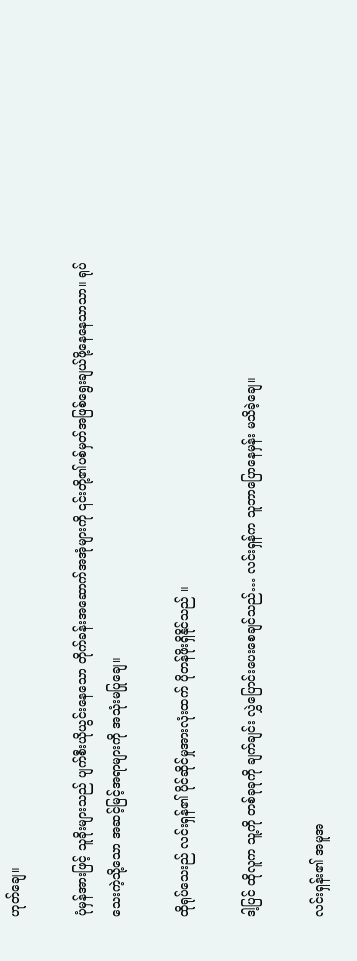ဟုတ်ချေ။

ပုံမှန်အားဖြင့် သူခိုးများသည် ပျက်စီးယိုယွင်းနေသော တိုက်ခန်းအဆောက်အအုံများကို ၎င်းတို့၏ပစ်မှတ်အဖြစ်ရွေးချယ်ဖို့နေနေသာသာ။ ရုပ်သေးကဲ့သို့သော အဆင့်မြင့်အရာများကို အသုံးမပြုချေ။

ထိုရုပ်သေးည် လင်းရှန်၏ ပိုင်ဆိုင်မှုအားလုံးထက် ပိုတန်ဖိုးရှိနိုင်သည် ။

ဒါ့ပြင် ထိုလူက သူ့ကို တစ်ခုခုကို ချက်ချင်း လွှဲပြောင်းပေးစေချင်သည်… လင်းရှန်က သူဘာပြောနေမှန်း မသိခဲ့ချေ။

လင်းရှန်း၏ အမူအ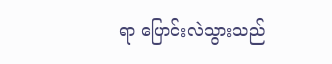ရာ ပြောင်းလဲသွားသည်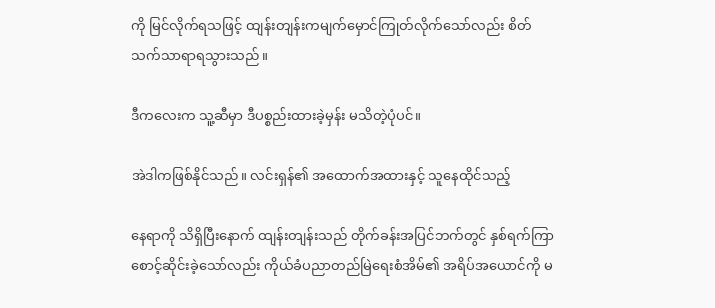ကို မြင်လိုက်ရသဖြင့် ထျန်းတျန်းကမျက်မှောင်ကြုတ်လိုက်သော်လည်း စိတ်သက်သာရာရသွားသည်။

ဒီကလေးက သူ့ဆီမှာ ဒီပစ္စည်းထားခဲ့မှန်း မသိတဲ့ပုံပင်။

အဲဒါကဖြစ်နိုင်သည်။ လင်းရှန်၏ အထောက်အထားနှင့် သူနေထိုင်သည့်

နေရာကို သိရှိပြီးနောက် ထျန်းတျန်းသည် တိုက်ခန်းအပြင်ဘက်တွင် နှစ်ရက်ကြာစောင့်ဆိုင်းခဲ့သော်လည်း ကိုယ်ခံပညာတည်မြဲရေးစံအိမ်၏ အရိပ်အယောင်ကို မ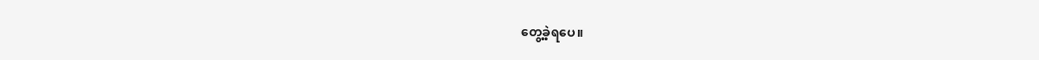တွေ့ခဲ့ရပေ။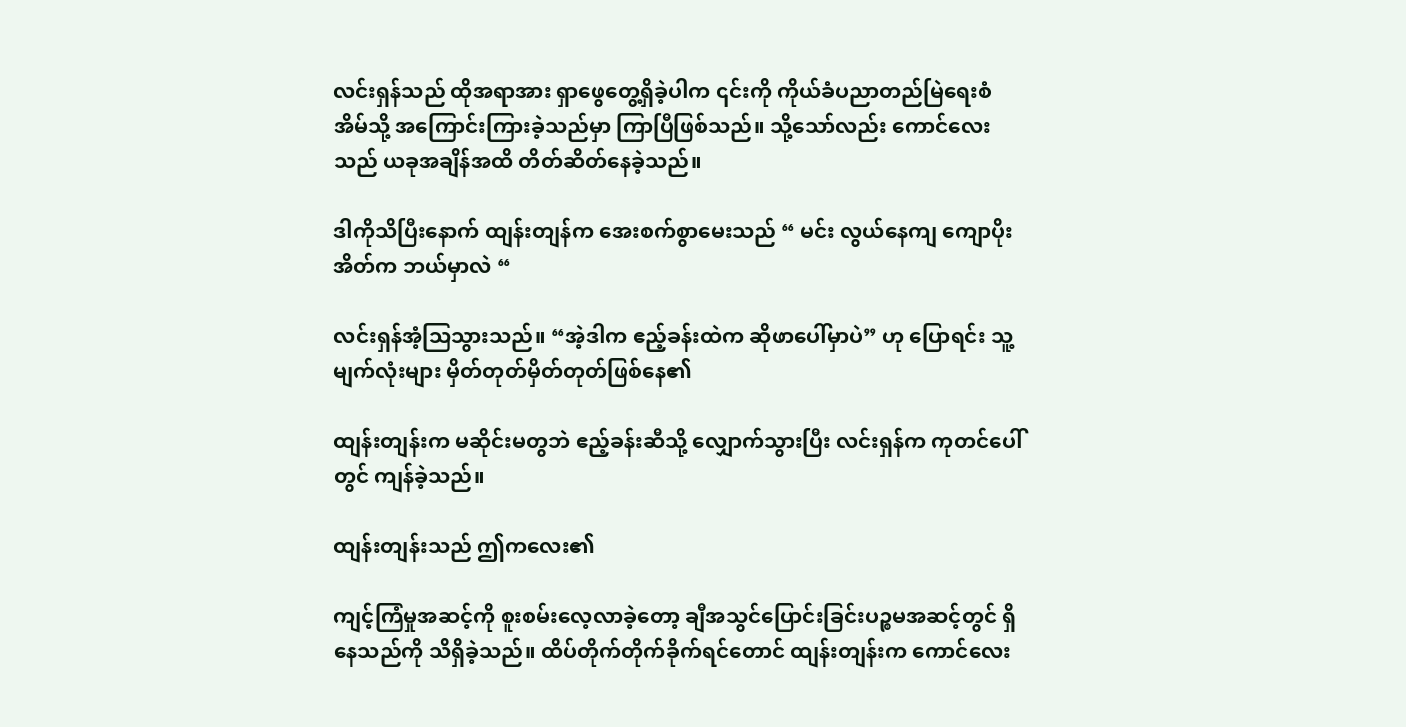လင်းရှန်သည် ထိုအရာအား ရှာဖွေတွေ့ရှိခဲ့ပါက ၎င်းကို ကိုယ်ခံပညာတည်မြဲရေးစံအိမ်သို့ အကြောင်းကြားခဲ့သည်မှာ ကြာပြီဖြစ်သည်။ သို့သော်လည်း ကောင်လေးသည် ယခုအချိန်အထိ တိတ်ဆိတ်နေခဲ့သည်။

ဒါကိုသိပြီးနောက် ထျန်းတျန်က အေးစက်စွာမေးသည် “ မင်း လွယ်နေကျ ကျောပိုးအိတ်က ဘယ်မှာလဲ “

လင်းရှန်အံ့သြသွားသည်။ “အဲ့ဒါက ဧည့်ခန်းထဲက ဆိုဖာပေါ်မှာပဲ” ဟု ပြောရင်း သူ့မျက်လုံးများ မှိတ်တုတ်မှိတ်တုတ်ဖြစ်နေ၏

ထျန်းတျန်းက မဆိုင်းမတွဘဲ ဧည့်ခန်းဆီသို့ လျှောက်သွားပြီး လင်းရှန်က ကုတင်ပေါ်တွင် ကျန်ခဲ့သည်။

ထျန်းတျန်းသည် ဤကလေး၏

ကျင့်ကြံမှုအဆင့်ကို စူးစမ်းလေ့လာခဲ့တော့ ချီအသွင်ပြောင်းခြင်းပဉ္စမအဆင့်တွင် ရှိနေသည်ကို သိရှိခဲ့သည်။ ထိပ်တိုက်တိုက်ခိုက်ရင်တောင် ထျန်းတျန်းက ကောင်လေး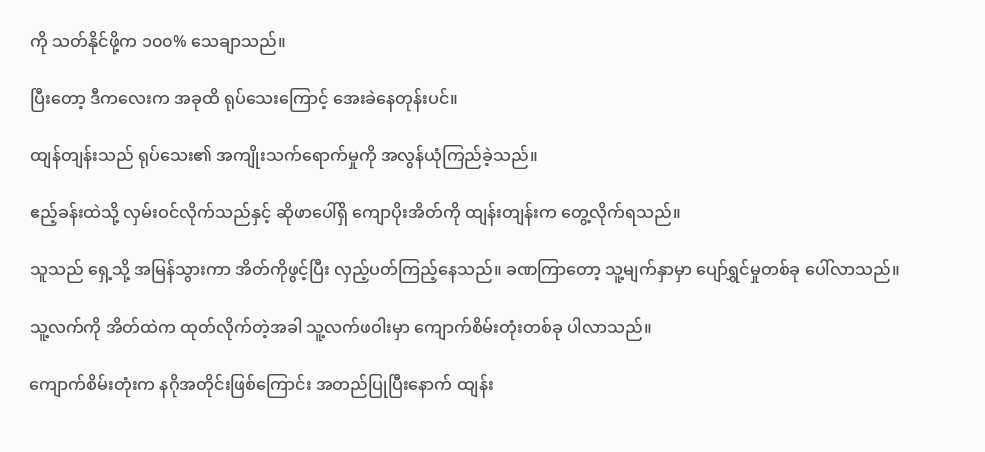ကို သတ်နိုင်ဖို့က ၁၀၀% သေချာသည်။

ပြီးတော့ ဒီကလေးက အခုထိ ရုပ်သေးကြောင့် အေးခဲနေတုန်းပင်။

ထျန်တျန်းသည် ရုပ်သေး၏ အကျိုးသက်ရောက်မှုကို အလွန်ယုံကြည်ခဲ့သည်။

ဧည့်ခန်းထဲသို့ လှမ်းဝင်လိုက်သည်နှင့် ဆိုဖာပေါ်ရှိ ကျောပိုးအိတ်ကို ထျန်းတျန်းက တွေ့လိုက်ရသည်။

သူသည် ရှေ့သို့ အမြန်သွားကာ အိတ်ကိုဖွင့်ပြီး လှည့်ပတ်ကြည့်နေသည်။ ခဏကြာတော့ သူ့မျက်နှာမှာ ပျော်ရွှင်မှုတစ်ခု ပေါ်လာသည်။

သူ့လက်ကို အိတ်ထဲက ထုတ်လိုက်တဲ့အခါ သူ့လက်ဖဝါးမှာ ကျောက်စိမ်းတုံးတစ်ခု ပါလာသည်။

ကျောက်စိမ်းတုံးက နဂိုအတိုင်းဖြစ်ကြောင်း အတည်ပြုပြီးနောက် ထျန်း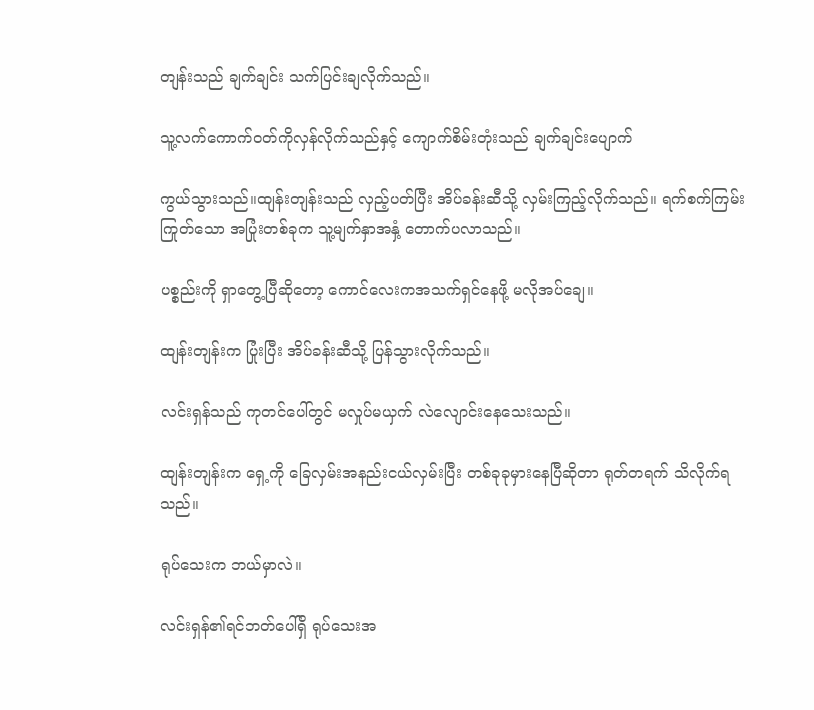တျန်းသည် ချက်ချင်း သက်ပြင်းချလိုက်သည်။

သူ့လက်ကောက်ဝတ်ကိုလှန်လိုက်သည်နှင့် ကျောက်စိမ်းတုံးသည် ချက်ချင်းပျောက်

ကွယ်သွားသည်။ထျန်းတျန်းသည် လှည့်ပတ်ပြီး အိပ်ခန်းဆီသို့ လှမ်းကြည့်လိုက်သည်။ ရက်စက်ကြမ်းကြုတ်သော အပြုံးတစ်ခုက သူ့မျက်နှာအနှံ့ တောက်ပလာသည်။

ပစ္စည်းကို ရှာတွေ့ပြီဆိုတော့ ကောင်လေးကအသက်ရှင်နေဖို့ မလိုအပ်ချေ။

ထျန်းတျန်းက ပြုံးပြီး အိပ်ခန်းဆီသို့ ပြန်သွားလိုက်သည်။

လင်းရှန်သည် ကုတင်ပေါ်တွင် မလှုပ်မယှက် လဲလျောင်းနေသေးသည်။

ထျန်းတျန်းက ရှေ့ကို ခြေလှမ်းအနည်းငယ်လှမ်းပြီး တစ်ခုခုမှားနေပြီဆိုတာ ရုတ်တရက် သိလိုက်ရသည်။

ရုပ်သေးက ဘယ်မှာလဲ။

လင်းရှန်၏ရင်ဘတ်ပေါ်ရှိ ရုပ်သေးအ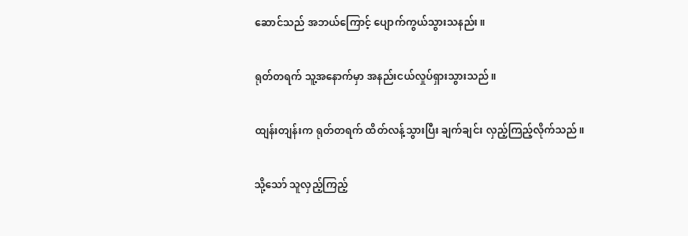ဆောင်သည် အဘယ်ကြောင့် ပျောက်ကွယ်သွားသနည်း။

ရုတ်တရက် သူ့အနောက်မှာ အနည်းငယ်လှုပ်ရှားသွားသည်။

ထျန်းတျန်းက ရုတ်တရက် ထိတ်လန့်သွားပြီး ချက်ချင်း လှည့်ကြည့်လိုက်သည်။

သို့သော် သူလှည့်ကြည့်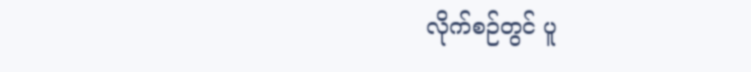လိုက်စဉ်တွင် ပူ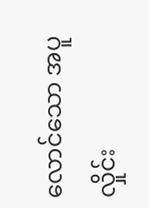လောင်သော အပူလှိုင်း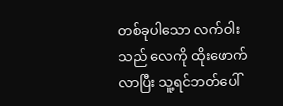တစ်ခုပါသော လက်ဝါးသည် လေကို ထိုးဖောက်လာပြီး သူ့ရင်ဘတ်ပေါ်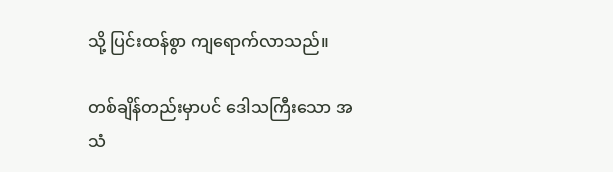သို့ ပြင်းထန်စွာ ကျရောက်လာသည်။

တစ်ချိန်တည်းမှာပင် ဒေါသကြီးသော အသံ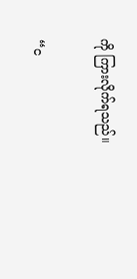ကို ကြားလိုက်ရသည်။

“င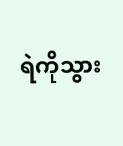ရဲကိုသွား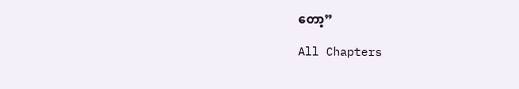တော့”

All Chapters